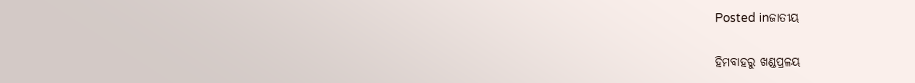Posted inଜାତୀୟ

ହିମବାହରୁ ଖଣ୍ଡପ୍ରଳୟ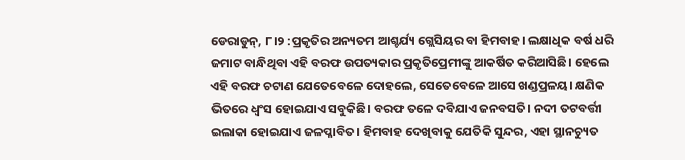ଡେରାଡୁନ୍‌, ୮।୨ :ପ୍ରକୃତିର ଅନ୍ୟତମ ଆଶ୍ଚର୍ଯ୍ୟ ଗ୍ଲେସିୟର ବା ହିମବାହ। ଲକ୍ଷାଧିକ ବର୍ଷ ଧରି ଜମାଟ ବାନ୍ଧିଥିବା ଏହି ବରଫ ଉପତ୍ୟକାର ପ୍ରକୃତିପ୍ରେମୀଙ୍କୁ ଆକର୍ଷିତ କରିଆସିଛି। ହେଲେ ଏହି ବରଫ ଚଟାଣ ଯେତେବେଳେ ଦୋହଲେ, ସେତେବେଳେ ଆସେ ଖଣ୍ଡପ୍ରଳୟ। କ୍ଷଣିକ ଭିତରେ ଧ୍ୱଂସ ହୋଇଯାଏ ସବୁକିଛି। ବରଫ ତଳେ ଦବିଯାଏ ଜନବସତି। ନଦୀ ତଟବର୍ତ୍ତୀ ଇଲାକା ହୋଇଯାଏ ଜଳପ୍ଳାବିତ। ହିମବାହ ଦେଖିବାକୁ ଯେତିକି ସୁନ୍ଦର, ଏହା ସ୍ଥାନଚ୍ୟୁତ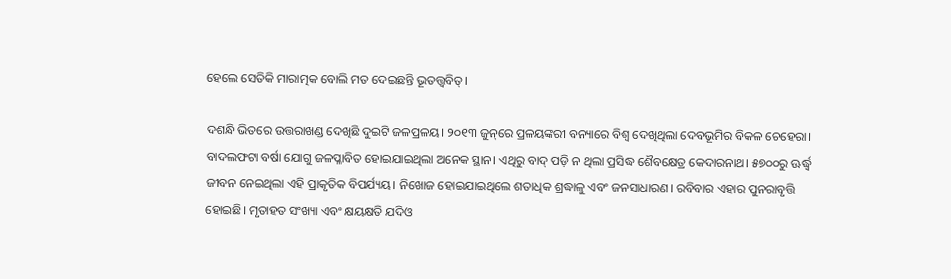ହେଲେ ସେତିକି ମାରାତ୍ମକ ବୋଲି ମତ ଦେଇଛନ୍ତି ଭୂତତ୍ତ୍ୱବିତ୍‌।

ଦଶନ୍ଧି ଭିତରେ ଉତ୍ତରାଖଣ୍ଡ ଦେଖିଛି ଦୁଇଟି ଜଳପ୍ରଳୟ। ୨୦୧୩ ଜୁନ୍‌ରେ ପ୍ରଳୟଙ୍କରୀ ବନ୍ୟାରେ ବିଶ୍ୱ ଦେଖିଥିଲା ଦେବଭୂମିର ବିକଳ ଚେହେରା। ବାଦଲଫଟା ବର୍ଷା ଯୋଗୁ ଜଳପ୍ଳାବିତ ହୋଇଯାଇଥିଲା ଅନେକ ସ୍ଥାନ। ଏଥିରୁ ବାଦ୍‌ ପଡ଼ି ନ ଥିଲା ପ୍ରସିଦ୍ଧ ଶୈବକ୍ଷେତ୍ର କେଦାରନାଥ। ୫୭୦୦ରୁ ଊର୍ଦ୍ଧ୍ୱ ଜୀବନ ନେଇଥିଲା ଏହି ପ୍ରାକୃତିକ ବିପର୍ଯ୍ୟୟ। ନିଖୋଜ ହୋଇଯାଇଥିଲେ ଶତାଧିକ ଶ୍ରଦ୍ଧାଳୁ ଏବଂ ଜନସାଧାରଣ। ରବିବାର ଏହାର ପୁନରାବୃତ୍ତି ହୋଇଛି। ମୃତାହତ ସଂଖ୍ୟା ଏବଂ କ୍ଷୟକ୍ଷତି ଯଦିଓ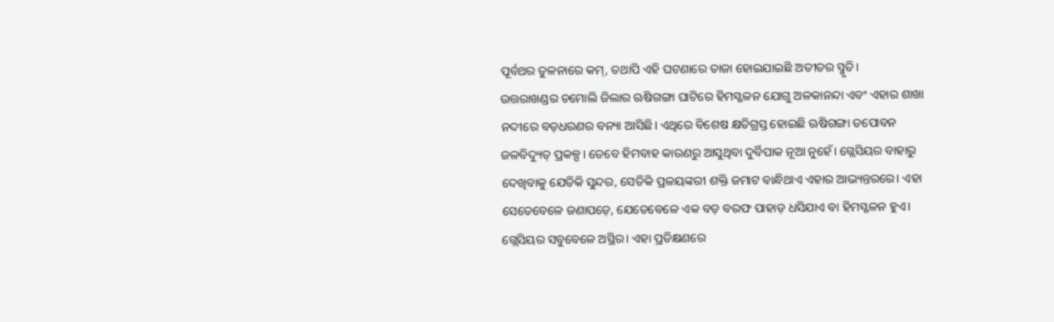ପୂର୍ବଥର ତୁଳନାରେ କମ୍‌, ତଥାପି ଏହି ଘଟଣାରେ ତାଜା ହୋଇଯାଇଛି ଅତୀତର ସ୍ମୃତି।
ଉତ୍ତରାଖଣ୍ଡର ଚମୋଲି ଜିଲାର ଋଷିଗଙ୍ଗା ଘାଟିରେ ହିମସ୍ଖଳନ ଯୋଗୁ ଅଳକାନନ୍ଦା ଏବଂ ଏହାର ଶାଖା ନଦୀରେ ବଡ଼ଧରଣର ବନ୍ୟା ଆସିଛି। ଏଥିରେ ବିଶେଷ କ୍ଷତିଗ୍ରସ୍ତ ହୋଇଛି ଋଷିଗଙ୍ଗା ତପୋବନ ଜଳବିଦ୍ୟୁତ୍‌ ପ୍ରକଳ୍ପ। ତେବେ ହିମବାହ କାରଣରୁ ଆସୁଥିବା ଦୁର୍ବିପାକ ନୂଆ ନୁହେଁ। ଗ୍ଲେସିୟର ବାହାରୁ ଦେଖିବାକୁ ଯେତିକି ସୁନ୍ଦର, ସେତିକି ପ୍ରଳୟଙ୍କରୀ ଶକ୍ତି ଜମାଟ ବାନ୍ଧିଥାଏ ଏହାର ଆଭ୍ୟନ୍ତରରେ। ଏହା ସେତେବେଳେ ଜଣାପଡ଼େ, ଯେତେବେଳେ ଏକ ବଡ଼ ବରଫ ପାହାଡ଼ ଧସିଯାଏ ବା ହିମସ୍ଖଳନ ହୁଏ। ଗ୍ଲେସିୟର ସବୁବେଳେ ଅସ୍ଥିର। ଏହା ପ୍ରତିକ୍ଷଣରେ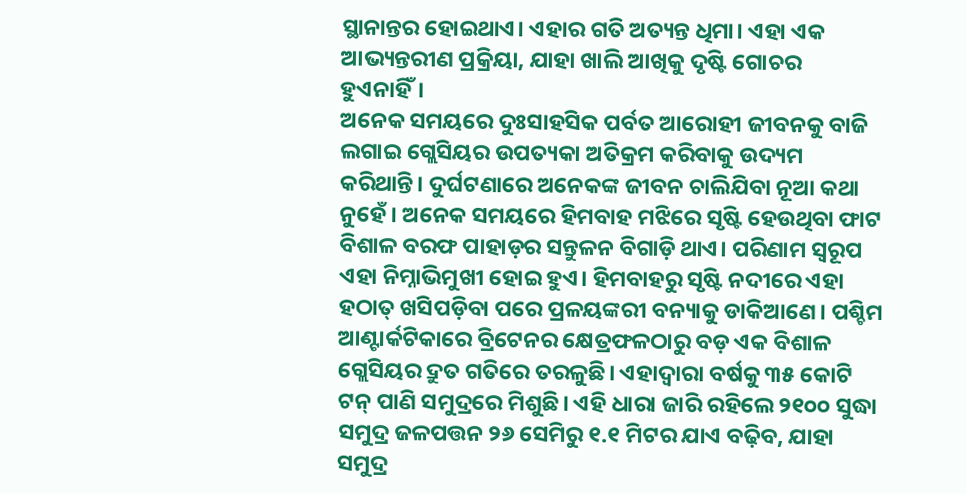ସ୍ଥାନାନ୍ତର ହୋଇଥାଏ। ଏହାର ଗତି ଅତ୍ୟନ୍ତ ଧିମା। ଏହା ଏକ ଆଭ୍ୟନ୍ତରୀଣ ପ୍ରକ୍ରିୟା, ଯାହା ଖାଲି ଆଖିକୁ ଦୃଷ୍ଟି ଗୋଚର ହୁଏନାହିଁ।
ଅନେକ ସମୟରେ ଦୁଃସାହସିକ ପର୍ବତ ଆରୋହୀ ଜୀବନକୁ ବାଜି ଲଗାଇ ଗ୍ଲେସିୟର ଉପତ୍ୟକା ଅତିକ୍ରମ କରିବାକୁ ଉଦ୍ୟମ କରିଥାନ୍ତି। ଦୁର୍ଘଟଣାରେ ଅନେକଙ୍କ ଜୀବନ ଚାଲିଯିବା ନୂଆ କଥା ନୁହେଁ। ଅନେକ ସମୟରେ ହିମବାହ ମଝିରେ ସୃଷ୍ଟି ହେଉଥିବା ଫାଟ ବିଶାଳ ବରଫ ପାହାଡ଼ର ସନ୍ତୁଳନ ବିଗାଡ଼ି ଥାଏ। ପରିଣାମ ସ୍ବରୂପ ଏହା ନିମ୍ନାଭିମୁଖୀ ହୋଇ ହୁଏ। ହିମବାହରୁ ସୃଷ୍ଟି ନଦୀରେ ଏହା ହଠାତ୍‌ ଖସିପଡ଼ିବା ପରେ ପ୍ରଳୟଙ୍କରୀ ବନ୍ୟାକୁ ଡାକିଆଣେ। ପଶ୍ଚିମ ଆଣ୍ଟାର୍କଟିକାରେ ବ୍ରିଟେନର କ୍ଷେତ୍ରଫଳଠାରୁ ବଡ଼ ଏକ ବିଶାଳ ଗ୍ଲେସିୟର ଦ୍ରୁତ ଗତିରେ ତରଳୁଛି। ଏହାଦ୍ୱାରା ବର୍ଷକୁ ୩୫ କୋଟି ଟନ୍‌ ପାଣି ସମୁଦ୍ରରେ ମିଶୁଛି। ଏହି ଧାରା ଜାରି ରହିଲେ ୨୧୦୦ ସୁଦ୍ଧା ସମୁଦ୍ର ଜଳପତ୍ତନ ୨୬ ସେମିରୁ ୧.୧ ମିଟର ଯାଏ ବଢ଼ିବ, ଯାହା ସମୁଦ୍ର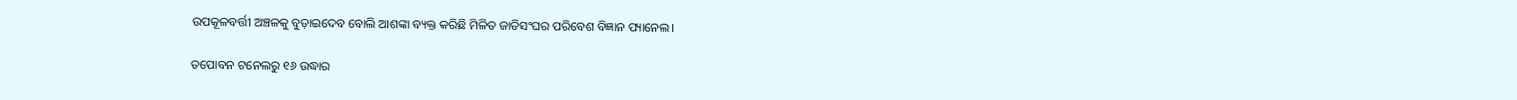ଉପକୂଳବର୍ତ୍ତୀ ଅଞ୍ଚଳକୁ ବୁଡ଼ାଇଦେବ ବୋଲି ଆଶଙ୍କା ବ୍ୟକ୍ତ କରିଛି ମିଳିତ ଜାତିସଂଘର ପରିବେଶ ବିଜ୍ଞାନ ପ୍ୟାନେଲ।

ତପୋବନ ଟନେଲରୁ ୧୬ ଉଦ୍ଧାର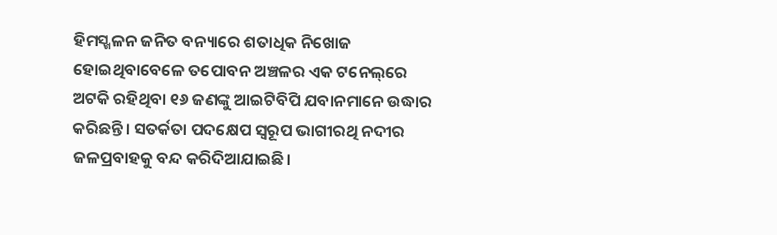ହିମସ୍ଖଳନ ଜନିତ ବନ୍ୟାରେ ଶତାଧିକ ନିଖୋଜ ହୋଇଥିବାବେଳେ ତପୋବନ ଅଞ୍ଚଳର ଏକ ଟନେଲ୍‌ରେ ଅଟକି ରହିଥିବା ୧୬ ଜଣଙ୍କୁ ଆଇଟିବିପି ଯବାନମାନେ ଉଦ୍ଧାର କରିଛନ୍ତି। ସତର୍କତା ପଦକ୍ଷେପ ସ୍ବରୂପ ଭାଗୀରଥି ନଦୀର ଜଳପ୍ରବାହକୁ ବନ୍ଦ କରିଦିଆଯାଇଛି।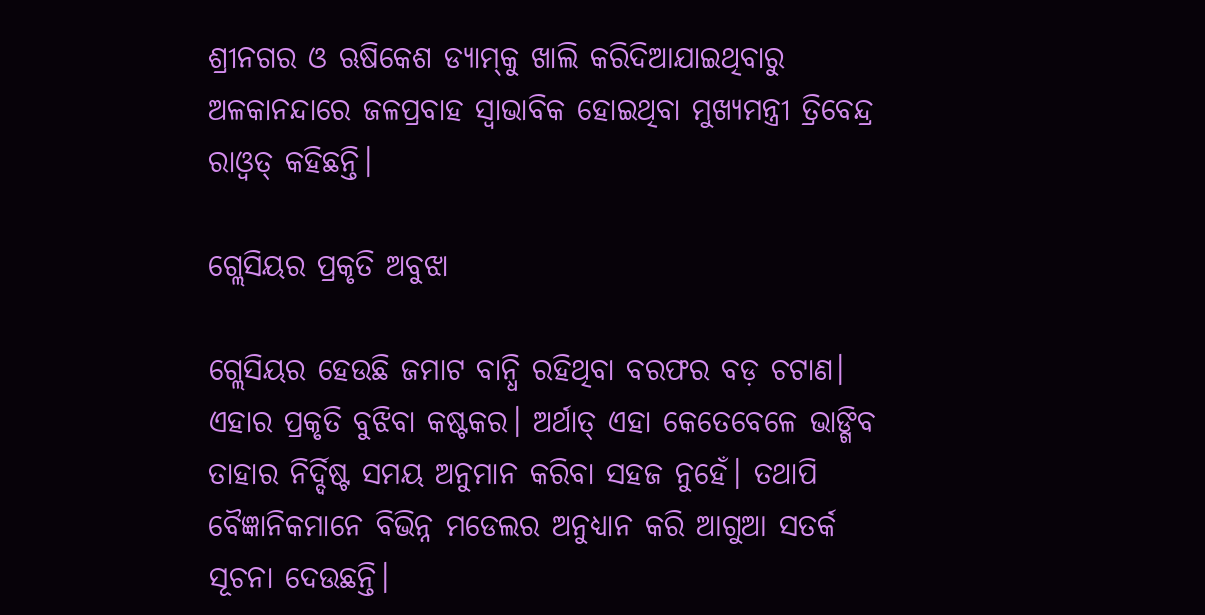ଶ୍ରୀନଗର ଓ ଋଷିକେଶ ଡ୍ୟାମ୍‌କୁ ଖାଲି କରିଦିଆଯାଇଥିବାରୁ ଅଳକାନନ୍ଦାରେ ଜଳପ୍ରବାହ ସ୍ବାଭାବିକ ହୋଇଥିବା ମୁଖ୍ୟମନ୍ତ୍ରୀ ତ୍ରିବେନ୍ଦ୍ର ରାଓ୍ବତ୍‌ କହିଛନ୍ତି।

ଗ୍ଲେସିୟର ପ୍ରକୃତି ଅବୁଝା

ଗ୍ଲେସିୟର ହେଉଛି ଜମାଟ ବାନ୍ଧି ରହିଥିବା ବରଫର ବଡ଼ ଚଟାଣ। ଏହାର ପ୍ରକୃତି ବୁଝିବା କଷ୍ଟକର। ଅର୍ଥାତ୍‌ ଏହା କେତେବେଳେ ଭାଙ୍ଗିବ ତାହାର ନିର୍ଦ୍ଦିଷ୍ଟ ସମୟ ଅନୁମାନ କରିବା ସହଜ ନୁହେଁ। ତଥାପି ବୈଜ୍ଞାନିକମାନେ ବିଭିନ୍ନ ମଡେଲର ଅନୁଧ୍ୟାନ କରି ଆଗୁଆ ସତର୍କ ସୂଚନା ଦେଉଛନ୍ତି।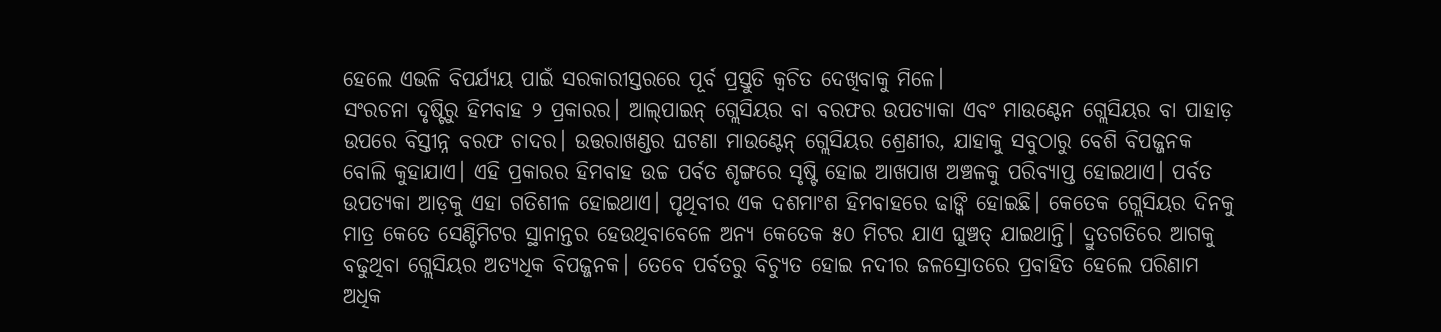ହେଲେ ଏଭଳି ବିପର୍ଯ୍ୟୟ ପାଇଁ ସରକାରୀସ୍ତରରେ ପୂର୍ବ ପ୍ରସ୍ତୁତି କ୍ୱଚିତ ଦେଖିବାକୁ ମିଳେ।
ସଂରଚନା ଦୃଷ୍ଟିରୁ ହିମବାହ ୨ ପ୍ରକାରର। ଆଲ୍‌ପାଇନ୍‌ ଗ୍ଲେସିୟର ବା ବରଫର ଉପତ୍ୟାକା ଏବଂ ମାଉଣ୍ଟେନ ଗ୍ଲେସିୟର ବା ପାହାଡ଼ ଉପରେ ବିସ୍ତୀନ୍ନ ବରଫ ଚାଦର। ଉତ୍ତରାଖଣ୍ଡର ଘଟଣା ମାଉଣ୍ଟେନ୍‌ ଗ୍ଲେସିୟର ଶ୍ରେଣୀର, ଯାହାକୁ ସବୁଠାରୁ ବେଶି ବିପଜ୍ଜନକ ବୋଲି କୁହାଯାଏ। ଏହି ପ୍ରକାରର ହିମବାହ ଉଚ୍ଚ ପର୍ବତ ଶୃଙ୍ଗରେ ସୃଷ୍ଟି ହୋଇ ଆଖପାଖ ଅଞ୍ଚଳକୁ ପରିବ୍ୟାପ୍ତ ହୋଇଥାଏ। ପର୍ବତ ଉପତ୍ୟକା ଆଡ଼କୁ ଏହା ଗତିଶୀଳ ହୋଇଥାଏ। ପୃଥିବୀର ଏକ ଦଶମାଂଶ ହିମବାହରେ ଢାଙ୍କି ହୋଇଛି। କେତେକ ଗ୍ଲେସିୟର ଦିନକୁ ମାତ୍ର କେତେ ସେଣ୍ଟିମିଟର ସ୍ଥାନାନ୍ତର ହେଉଥିବାବେଳେ ଅନ୍ୟ କେତେକ ୫୦ ମିଟର ଯାଏ ଘୁଞ୍ଚତ୍ ଯାଇଥାନ୍ତି। ଦ୍ରୁତଗତିରେ ଆଗକୁ ବଢୁଥିବା ଗ୍ଲେସିୟର ଅତ୍ୟଧିକ ବିପଜ୍ଜନକ। ତେବେ ପର୍ବତରୁ ବିଚ୍ୟୁତ ହୋଇ ନଦୀର ଜଳସ୍ରୋତରେ ପ୍ରବାହିତ ହେଲେ ପରିଣାମ ଅଧିକ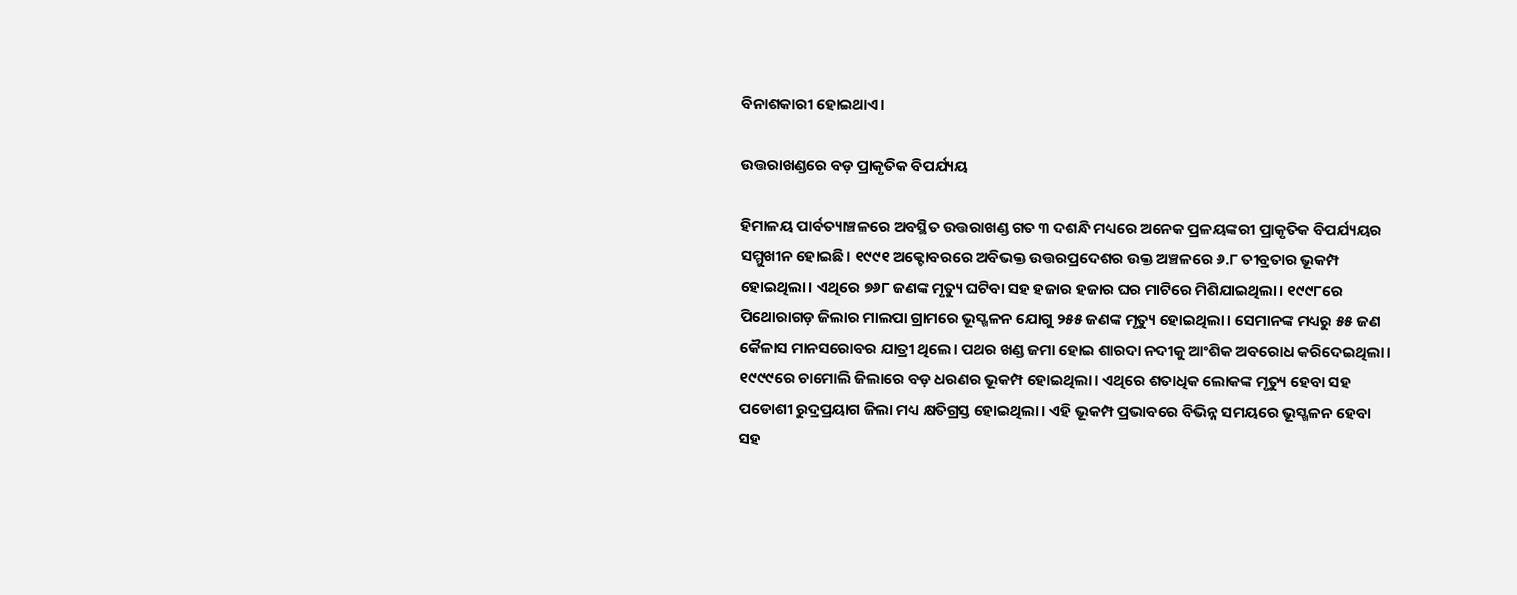ବିନାଶକାରୀ ହୋଇଥାଏ।

ଉତ୍ତରାଖଣ୍ଡରେ ବଡ଼ ପ୍ରାକୃତିକ ବିପର୍ଯ୍ୟୟ

ହିମାଳୟ ପାର୍ବତ୍ୟାଞ୍ଚଳରେ ଅବସ୍ଥିତ ଉତ୍ତରାଖଣ୍ଡ ଗତ ୩ ଦଶନ୍ଧି ମଧ୍ୟରେ ଅନେକ ପ୍ରଳୟଙ୍କରୀ ପ୍ରାକୃତିକ ବିପର୍ଯ୍ୟୟର ସମ୍ମୁଖୀନ ହୋଇଛି। ୧୯୯୧ ଅକ୍ଟୋବରରେ ଅବିଭକ୍ତ ଉତ୍ତରପ୍ରଦେଶର ଉକ୍ତ ଅଞ୍ଚଳରେ ୬.୮ ତୀବ୍ରତାର ଭୂକମ୍ପ ହୋଇଥିଲା। ଏଥିରେ ୭୬୮ ଜଣଙ୍କ ମୃତ୍ୟୁ ଘଟିବା ସହ ହଜାର ହଜାର ଘର ମାଟିରେ ମିଶିଯାଇଥିଲା। ୧୯୯୮ରେ ପିଥୋରାଗଡ଼ ଜିଲାର ମାଲପା ଗ୍ରାମରେ ଭୂସ୍ଖଳନ ଯୋଗୁ ୨୫୫ ଜଣଙ୍କ ମୃତ୍ୟୁ ହୋଇଥିଲା। ସେମାନଙ୍କ ମଧ୍ୟରୁ ୫୫ ଜଣ କୈଳାସ ମାନସରୋବର ଯାତ୍ରୀ ଥିଲେ। ପଥର ଖଣ୍ଡ ଜମା ହୋଇ ଶାରଦା ନଦୀକୁ ଆଂଶିକ ଅବରୋଧ କରିଦେଇଥିଲା।
୧୯୯୯ରେ ଚାମୋଲି ଜିଲାରେ ବଡ଼ ଧରଣର ଭୂକମ୍ପ ହୋଇଥିଲା। ଏଥିରେ ଶତାଧିକ ଲୋକଙ୍କ ମୃତ୍ୟୁ ହେବା ସହ ପଡୋଶୀ ରୁଦ୍ରପ୍ରୟାଗ ଜିଲା ମଧ୍ୟ କ୍ଷତିଗ୍ରସ୍ତ ହୋଇଥିଲା। ଏହି ଭୂକମ୍ପ ପ୍ରଭାବରେ ବିଭିନ୍ନ ସମୟରେ ଭୂସ୍ଖଳନ ହେବା ସହ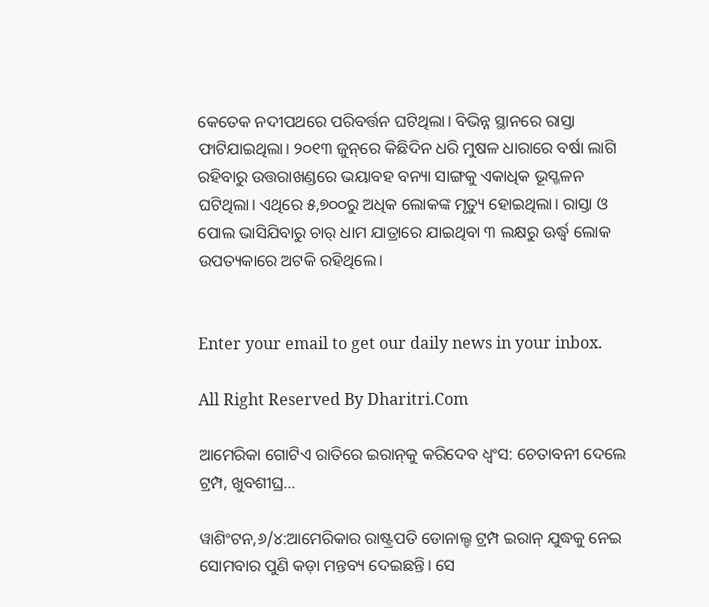କେତେକ ନଦୀପଥରେ ପରିବର୍ତ୍ତନ ଘଟିଥିଲା। ବିଭିନ୍ନ ସ୍ଥାନରେ ରାସ୍ତା ଫାଟିଯାଇଥିଲା। ୨୦୧୩ ଜୁନ୍‌ରେ କିଛିଦିନ ଧରି ମୁଷଳ ଧାରାରେ ବର୍ଷା ଲାଗି ରହିବାରୁ ଉତ୍ତରାଖଣ୍ଡରେ ଭୟାବହ ବନ୍ୟା ସାଙ୍ଗକୁ ଏକାଧିକ ଭୂସ୍ଖଳନ ଘଟିଥିଲା। ଏଥିରେ ୫,୭୦୦ରୁ ଅଧିକ ଲୋକଙ୍କ ମୃତ୍ୟୁ ହୋଇଥିଲା। ରାସ୍ତା ଓ ପୋଲ ଭାସିଯିବାରୁ ଚାର୍‌ ଧାମ ଯାତ୍ରାରେ ଯାଇଥିବା ୩ ଲକ୍ଷରୁ ଊର୍ଦ୍ଧ୍ୱ ଲୋକ ଉପତ୍ୟକାରେ ଅଟକି ରହିଥିଲେ।


Enter your email to get our daily news in your inbox.

All Right Reserved By Dharitri.Com

ଆମେରିକା ଗୋଟିଏ ରାତିରେ ଇରାନ୍‌କୁ କରିଦେବ ଧ୍ୱଂସ: ଚେତାବନୀ ଦେଲେ ଟ୍ରମ୍ପ, ଖୁବଶୀଘ୍ର…

ୱାଶିଂଟନ,୬/୪:ଆମେରିକାର ରାଷ୍ଟ୍ରପତି ଡୋନାଲ୍ଡ ଟ୍ରମ୍ପ ଇରାନ୍ ଯୁଦ୍ଧକୁ ନେଇ ସୋମବାର ପୁଣି କଡ଼ା ମନ୍ତବ୍ୟ ଦେଇଛନ୍ତି। ସେ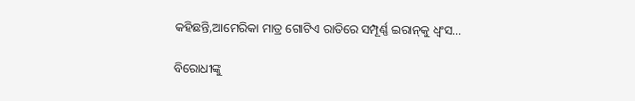କହିଛନ୍ତି,ଆମେରିକା ମାତ୍ର ଗୋଟିଏ ରାତିରେ ସମ୍ପୂର୍ଣ୍ଣ ଇରାନ୍‌କୁ ଧ୍ୱଂସ…

ବିରୋଧୀଙ୍କୁ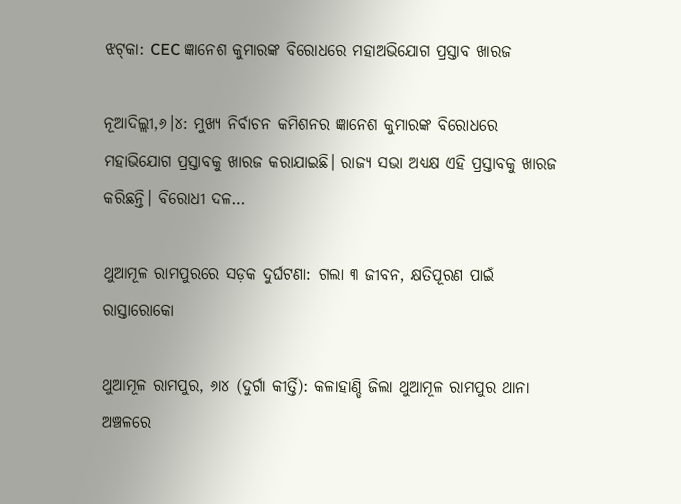ଝଟ୍‌କା: CEC ଜ୍ଞାନେଶ କୁମାରଙ୍କ ବିରୋଧରେ ମହାଅଭିଯୋଗ ପ୍ରସ୍ତାବ ଖାରଜ

ନୂଆଦିଲ୍ଲୀ,୬।୪: ମୁଖ୍ୟ ନିର୍ବାଚନ କମିଶନର ଜ୍ଞାନେଶ କୁମାରଙ୍କ ବିରୋଧରେ ମହାଭିଯୋଗ ପ୍ରସ୍ତାବକୁ ଖାରଜ କରାଯାଇଛି। ରାଜ୍ୟ ସଭା ଅଧ୍ୟକ୍ଷ ଏହି ପ୍ରସ୍ତାବକୁ ଖାରଜ କରିଛନ୍ତି। ବିରୋଧୀ ଦଳ…

ଥୁଆମୂଳ ରାମପୁରରେ ସଡ଼କ ଦୁର୍ଘଟଣା: ଗଲା ୩ ଜୀବନ, କ୍ଷତିପୂରଣ ପାଇଁ ରାସ୍ତାରୋକୋ

ଥୁଆମୂଳ ରାମପୁର, ୬ା୪ (ଦୁର୍ଗା କୀର୍ତ୍ତି): କଳାହାଣ୍ଡି ଜିଲା ଥୁଆମୂଳ ରାମପୁର ଥାନା ଅଞ୍ଚଳରେ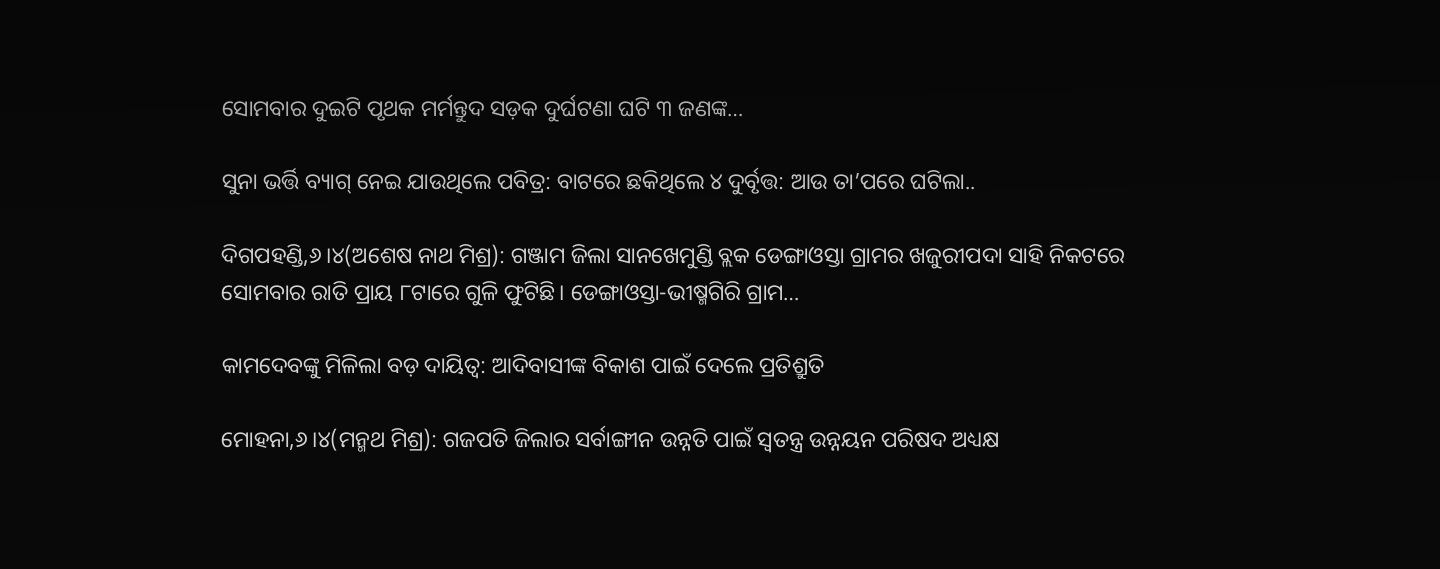ସୋମବାର ଦୁଇଟି ପୃଥକ ମର୍ମନ୍ତୁଦ ସଡ଼କ ଦୁର୍ଘଟଣା ଘଟି ୩ ଜଣଙ୍କ…

ସୁନା ଭର୍ତ୍ତି ବ୍ୟାଗ୍‌ ନେଇ ଯାଉଥିଲେ ପବିତ୍ର: ବାଟରେ ଛକିଥିଲେ ୪ ଦୁର୍ବୃତ୍ତ: ଆଉ ତା’ପରେ ଘଟିଲା..

ଦିଗପହଣ୍ଡି,୬।୪(ଅଶେଷ ନାଥ ମିଶ୍ର): ଗଞ୍ଜାମ ଜିଲା ସାନଖେମୁଣ୍ଡି ବ୍ଲକ ଡେଙ୍ଗାଓସ୍ତା ଗ୍ରାମର ଖଜୁରୀପଦା ସାହି ନିକଟରେ ସୋମବାର ରାତି ପ୍ରାୟ ୮ଟାରେ ଗୁଳି ଫୁଟିଛି। ଡେଙ୍ଗାଓସ୍ତା-ଭୀଷ୍ମଗିରି ଗ୍ରାମ…

କାମଦେବଙ୍କୁ ମିଳିଲା ବଡ଼ ଦାୟିତ୍ୱ: ଆଦିବାସୀଙ୍କ ବିକାଶ ପାଇଁ ଦେଲେ ପ୍ରତିଶ୍ରୁତି

ମୋହନା,୬।୪(ମନ୍ମଥ ମିଶ୍ର): ଗଜପତି ଜିଲାର ସର୍ବାଙ୍ଗୀନ ଉନ୍ନତି ପାଇଁ ସ୍ବତନ୍ତ୍ର ଉନ୍ନୟନ ପରିଷଦ ଅଧ୍ୟକ୍ଷ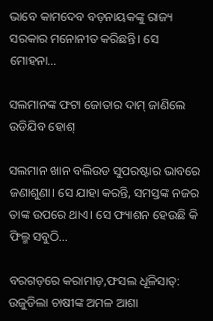ଭାବେ କାମଦେବ ବଡ଼ନାୟକଙ୍କୁ ରାଜ୍ୟ ସରକାର ମନୋନୀତ କରିଛନ୍ତି। ସେ ମୋହନା…

ସଲମାନଙ୍କ ଫଟା ଜୋତାର ଦାମ୍‌ ଜାଣିଲେ ଉଡିଯିବ ହୋଶ୍‌

ସଲମାନ ଖାନ ବଲିଉଡ ସୁପରଷ୍ଟାର ଭାବରେ ଜଣାଶୁଣା। ସେ ଯାହା କରନ୍ତି, ସମସ୍ତଙ୍କ ନଜର ତାଙ୍କ ଉପରେ ଥାଏ। ସେ ଫ୍ୟାଶନ ହେଉଛି କି ଫିଲ୍ମ ସବୁଠି…

ବରଗଡ଼ରେ କରାମାଡ଼,ଫସଲ ଧୂଳିସାତ୍‌: ଉଜୁଡିଲା ଚାଷୀଙ୍କ ଅମଳ ଆଶା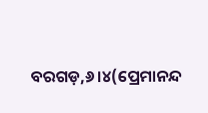ବରଗଡ଼,୬।୪(ପ୍ରେମାନନ୍ଦ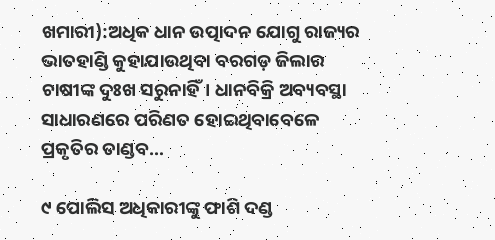ଖମାରୀ):ଅଧିକ ଧାନ ଉତ୍ପାଦନ ଯୋଗୁ ରାଜ୍ୟର ଭାତହାଣ୍ଡି କୁହାଯାଉଥିବା ବରଗଡ଼ ଜିଲାର ଚାଷୀଙ୍କ ଦୁଃଖ ସରୁନାହିଁ। ଧାନବିକ୍ରି ଅବ୍ୟବସ୍ଥା ସାଧାରଣରେ ପରିଣତ ହୋଇଥିବାବେଳେ ପ୍ରକୃତିର ତାଣ୍ଡବ…

୯ ପୋଲିସ ଅଧିକାରୀଙ୍କୁ ଫାଶି ଦଣ୍ଡ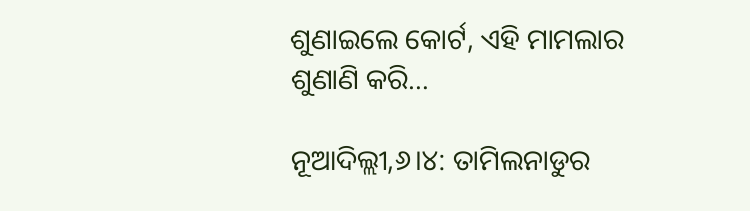ଶୁଣାଇଲେ କୋର୍ଟ, ଏହି ମାମଲାର ଶୁଣାଣି କରି…

ନୂଆଦିଲ୍ଲୀ,୬।୪: ତାମିଲନାଡୁର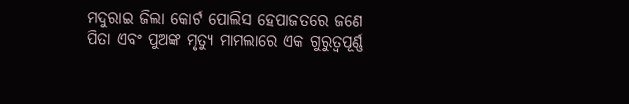ମଦୁରାଇ ଜିଲା କୋର୍ଟ ପୋଲିସ ହେପାଜତରେ ଜଣେ ପିତା ଏବଂ ପୁଅଙ୍କ ମୃତ୍ୟୁ ମାମଲାରେ ଏକ ଗୁରୁତ୍ୱପୂର୍ଣ୍ଣ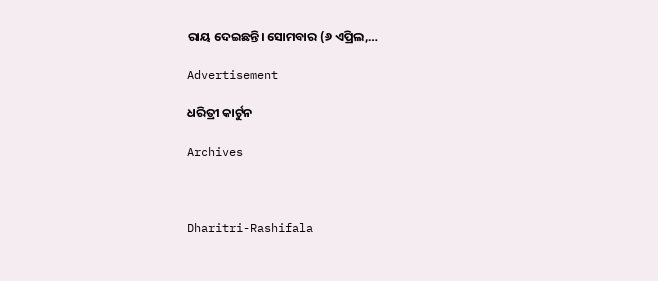ରାୟ ଦେଇଛନ୍ତି। ସୋମବାର (୬ ଏପ୍ରିଲ,…

Advertisement

ଧରିତ୍ରୀ କାର୍ଟୁନ

Archives



Dharitri-Rashifala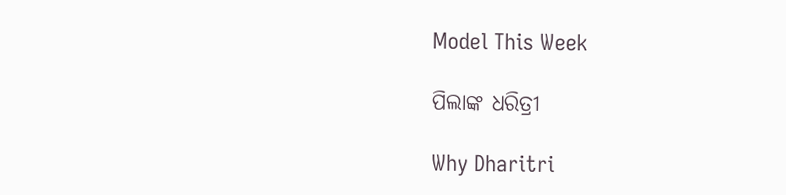Model This Week

ପିଲାଙ୍କ ଧରିତ୍ରୀ

Why Dharitri